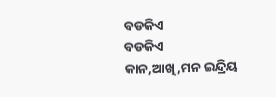ବଡକିଏ
ବଡକିଏ
କାନ,ଆଖି,ମନ ଇନ୍ଦ୍ରିୟ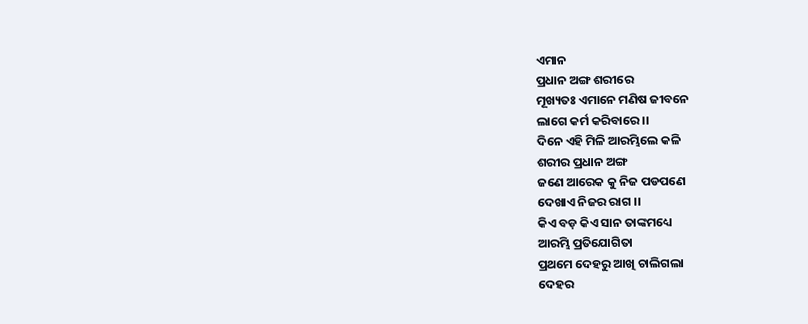ଏମାନ
ପ୍ରଧାନ ଅଙ୍ଗ ଶରୀରେ
ମୂଖ୍ୟତଃ ଏମାନେ ମଣିଷ ଜୀବନେ
ଲାଗେ କର୍ମ କରିବାରେ ।।
ଦିନେ ଏହି ମିଳି ଆରମ୍ଭିଲେ କଳି
ଶରୀର ପ୍ରଧାନ ଅଙ୍ଗ
ଜଣେ ଆରେକ କୁ ନିଜ ପଡପଣେ
ଦେଖାଏ ନିଜର ରାଗ ।।
କିଏ ବଡ଼ କିଏ ସାନ ତାଙ୍କମଧ୍ୟେ
ଆରମ୍ଭି ପ୍ରତିଯୋଗିତା
ପ୍ରଥମେ ଦେହରୁ ଆଖି ଚାଲିଗଲା
ଦେହର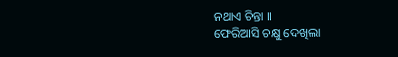ନଥାଏ ଚିନ୍ତା ।।
ଫେରିଆସି ଚକ୍ଷୁ ଦେଖିଲା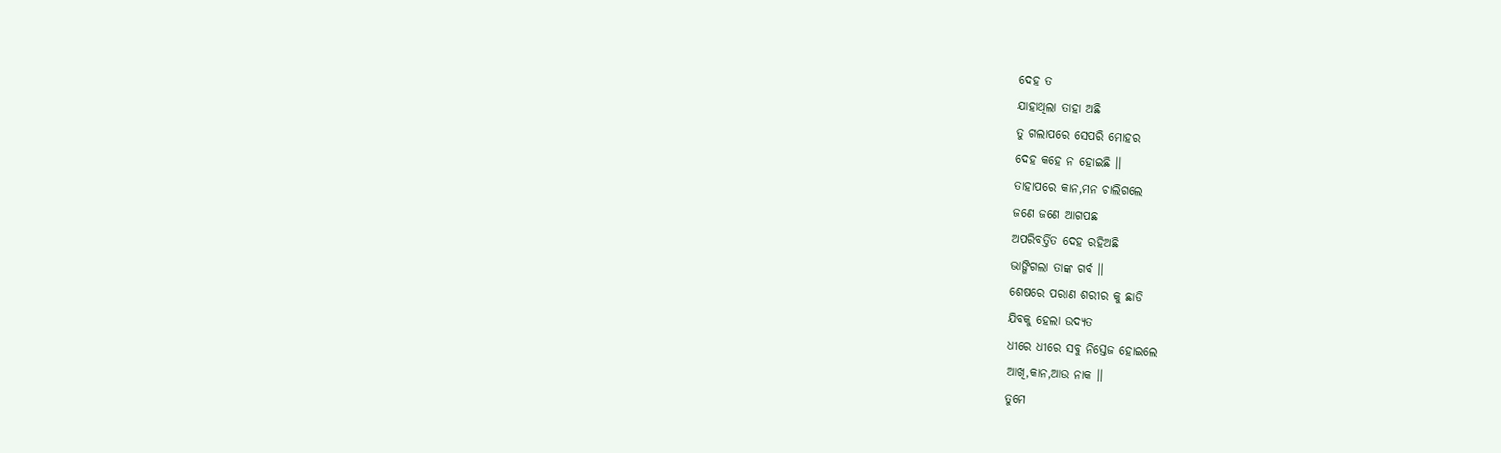ଦେହ ତ
ଯାହାଥିଲା ତାହା ଅଛି
ତୁ ଗଲାପରେ ସେପରି ମୋହର
ଦେହ କହେ ନ ହୋଇଛି ।।
ତାହାପରେ କାନ,ମନ ଚାଲିଗଲେ
ଜଣେ ଜଣେ ଆଗପଛ
ଅପରିବର୍ତ୍ତିତ ଦେହ ରହିଅଛି
ଭାଙ୍ଗିଗଲା ତାଙ୍କ ଗର୍ବ ।।
ଶେଷରେ ପରାଣ ଶରୀର କୁ ଛାଡି
ଯିବକୁ ହେଲା ଉଦ୍ୟତ
ଧୀରେ ଧୀରେ ସବୁ ନିସ୍ତେଜ ହୋଇଲେ
ଆଖି,କାନ,ଆଉ ନାକ ।।
ତୁମେ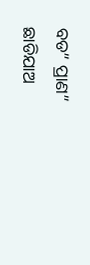ବଡ” ପ୍ରାଣ” ଛାଡିଯାଅ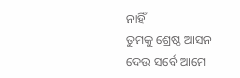ନାହିଁ
ତୁମକୁ ଶ୍ରେଷ୍ଠ ଆସନ
ଦେଉ ସର୍ବେ ଆମେ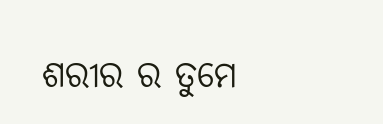ଶରୀର ର ତୁମେ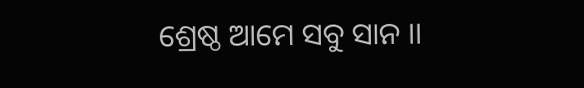ଶ୍ରେଷ୍ଠ ଆମେ ସବୁ ସାନ ।।